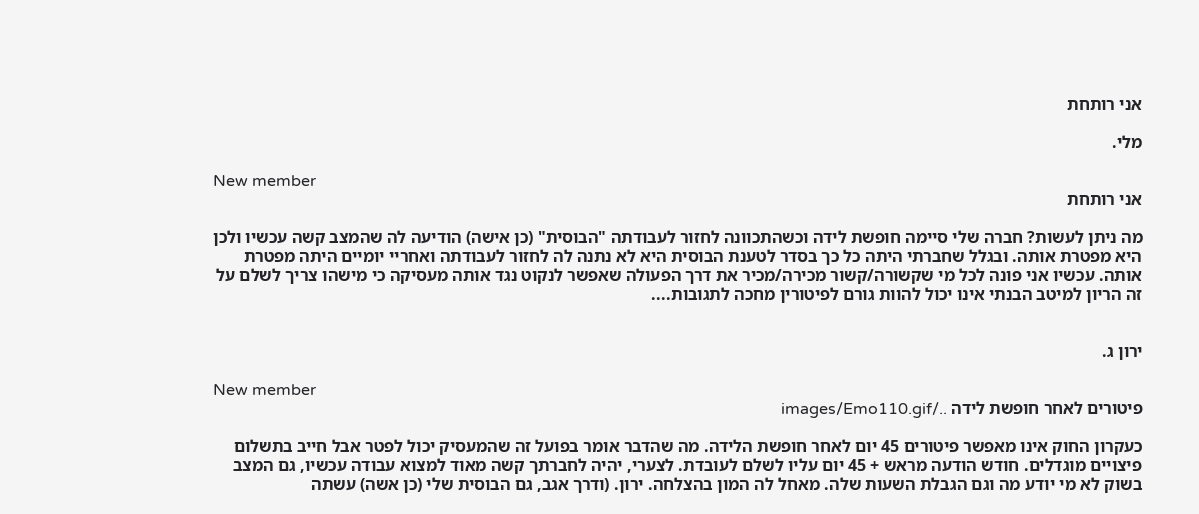אני רותחת

מלי.

New member
אני רותחת

מה ניתן לעשות? חברה שלי סיימה חופשת לידה וכשהתכוונה לחזור לעבודתה "הבוסית" (כן אישה) הודיעה לה שהמצב קשה עכשיו ולכן היא מפטרת אותה. ובגלל שחברתי היתה כל כך בסדר לטענת הבוסית היא לא נתנה לה לחזור לעבודתה ואחריי יומיים היתה מפטרת אותה. עכשיו אני פונה לכל מי שקשורה/קשור מכירה/מכיר את דרך הפעולה שאפשר לנקוט נגד אותה מעסיקה כי מישהו צריך לשלם על זה הריון למיטב הבנתי אינו יכול להוות גורם לפיטורין מחכה לתגובות....


ירון ג.

New member
פיטורים לאחר חופשת לידה ../images/Emo110.gif

כעקרון החוק אינו מאפשר פיטורים 45 יום לאחר חופשת הלידה. מה שהדבר אומר בפועל זה שהמעסיק יכול לפטר אבל חייב בתשלום פיצויים מוגדלים. חודש הודעה מראש + 45 יום עליו לשלם לעובדת. לצערי, יהיה לחברתך קשה מאוד למצוא עבודה עכשיו, גם המצב בשוק לא מי יודע מה וגם הגבלת השעות שלה. מאחל לה המון בהצלחה. ירון. (ודרך אגב, גם הבוסית שלי (כן אשה) עשתה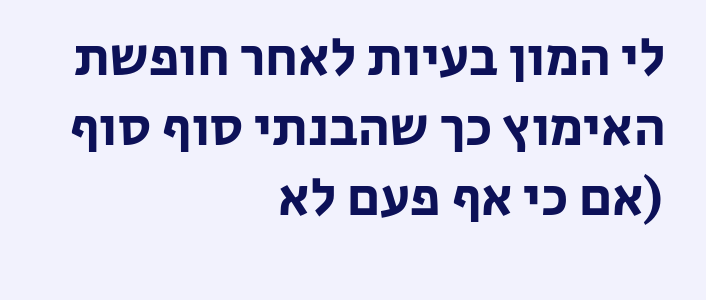לי המון בעיות לאחר חופשת האימוץ כך שהבנתי סוף סוף (אם כי אף פעם לא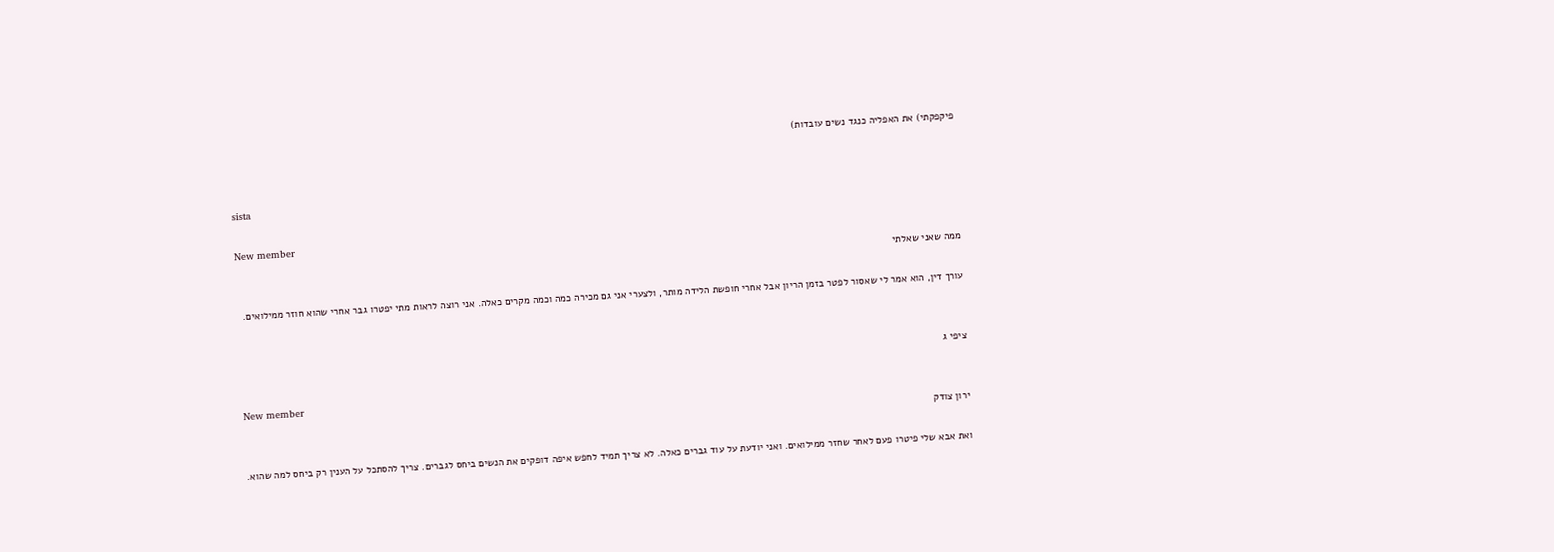פיקפקתי) את האפליה כנגד נשים עובדות)


sista

New member
ממה שאני שאלתי

עורך דין, הוא אמר לי שאסור לפטר בזמן הריון אבל אחרי חופשת הלידה מותר, ולצערי אני גם מכירה כמה וכמה מקרים כאלה. אני רוצה לראות מתי יפטרו גבר אחרי שהוא חוזר ממילואים.


ציפי ג

New member
ירון צודק

ואת אבא שלי פיטרו פעם לאחר שחזר ממילואים. ואני יודעת על עוד גברים כאלה. לא צריך תמיד לחפש איפה דופקים את הנשים ביחס לגברים. צריך להסתכל על הענין רק ביחס למה שהוא.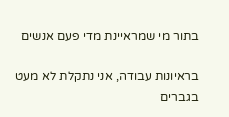בתור מי שמראיינת מדי פעם אנשים

בראיונות עבודה, אני נתקלת לא מעט בגברים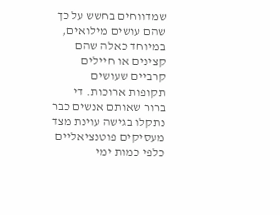שמדווחים בחשש על כך שהם עושים מילואים, במיוחד כאלה שהם קצינים או חיילים קרביים שעושים תקופות ארוכות. די ברור שאותם אנשים כבר נתקלו בגישה עוינת מצד מעסיקים פוטנציאליים כלפי כמות ימי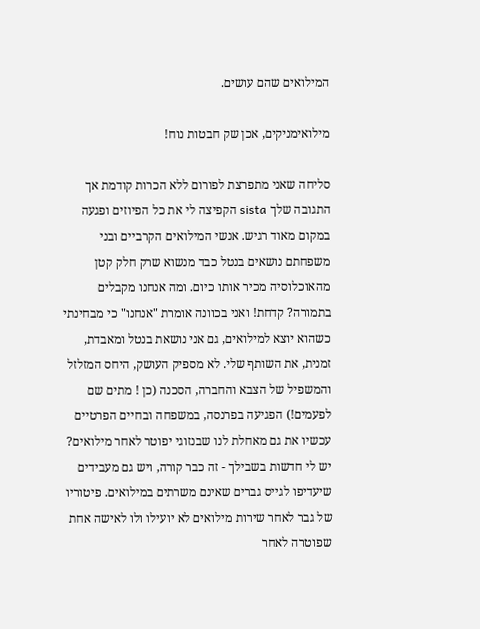המילואים שהם עושים.

מילואימניקים, אכן שק חבטות נוח!

סליחה שאני מתפרצת לפורום ללא הכרות קודמת אך התגובה שלך sista הקפיצה לי את כל הפיוזים ופגעה במקום מאוד רגיש. אנשי המילואים הקרביים ובני משפחתם נושאים בנטל כבד מנשוא שרק חלק קטן מהאוכלוסיה מכיר אותו כיום. ומה אנחנו מקבלים בתמורה? קדחת! ואני בכוונה אומרת "אנחנו" כי מבחינתי כשהוא יוצא למילואים, גם אני נושאת בנטל ומאבדת, זמנית, את השותף שלי. לא מספיק העושק, היחס המזלזל והמשפיל של הצבא והחברה, הסכנה (כן ! מתים שם לפעמים!) הפגיעה בפרנסה, במשפחה ובחיים הפרטיים עכשיו את גם מאחלת לנו שבנזוגי יפוטר לאחר מילואים? יש לי חדשות בשבילך - זה כבר קורה, ויש גם מעבידים שיעדיפו לגייס גברים שאינם משרתים במילואים. פיטוריו של גבר לאחר שירות מילואים לא יועילו ולו לאישה אחת שפוטרה לאחר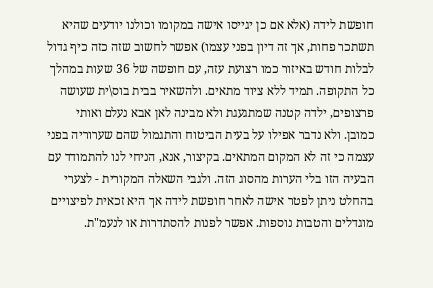חופשת לידה (אלא אם כן יגייסו אישה במקומו וכולנו יודעים שהיא תשתכר פחות, אך זה דיון בפני עצמו) אפשר לחשוב שזה כזה כיף גדול לבלות חודש באיזור כמו רצועת עזה, עם חופשה של 36 שעות במהלך כל התקופה. תמיד ללא ציוד מתאים. ולהשאיר בבית בוס\ית שעושה פרצופים, ילדה קטנה שמתגעגת ולא מבינה לאן אבא נעלם ואותי כמובן. ולא נדבר אפילו על בעית הביטוח והתגמול שהם שערוריה בפני עצמה כי זה לא המקום המתאים. בקיצור, אנא, הניחי לנו להתמודד עם הבעיה הזו בלי הערות מהסוג הזה. ולגבי השאלה המקורית - לצערי בהחלט ניתן לפטר אישה לאחר חופשת לידה אך היא זכאית לפיצויים מוגדלים והטבות נוספות. אפשר לפנות להסתדרות או לנעמ"ת.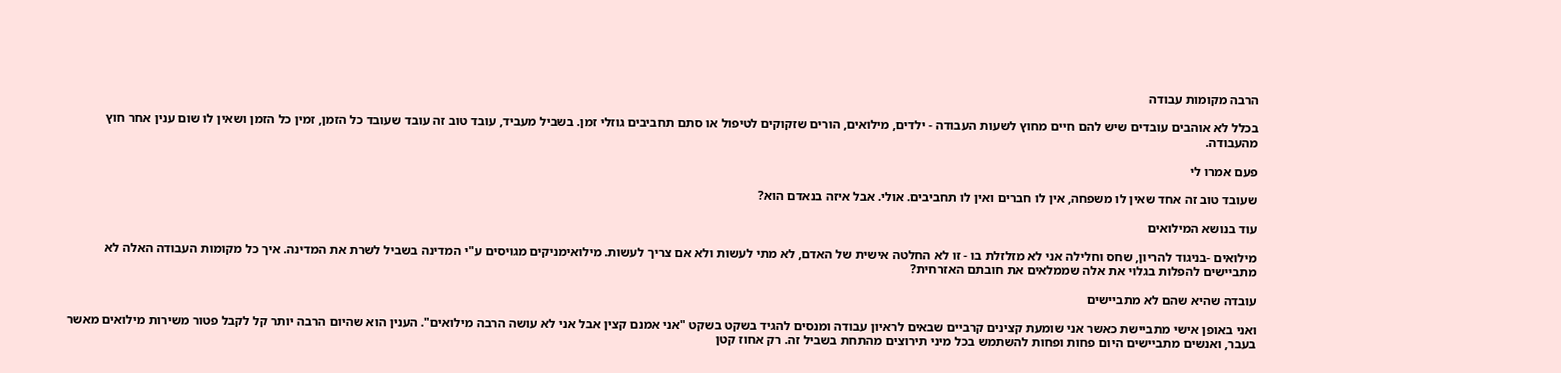הרבה מקומות עבודה

בכלל לא אוהבים עובדים שיש להם חיים מחוץ לשעות העבודה - ילדים, מילואים, הורים שזקוקים לטיפול או סתם תחביבים גוזלי זמן. בשביל מעביד, עובד טוב זה עובד שעובד כל הזמן, זמין כל הזמן ושאין לו שום ענין אחר חוץ מהעבודה.

פעם אמרו לי

שעובד טוב זה אחד שאין לו משפחה, אין לו חברים ואין לו תחביבים. אולי. אבל איזה בנאדם הוא?

עוד בנושא המילואים

מילואים -בניגוד להריון, שחס וחלילה אני לא מזלזלת בו - זו לא החלטה אישית של האדם, לא מתי לעשות ולא אם צריך לעשות. מילואימניקים מגויסים ע"י המדינה בשביל לשרת את המדינה. איך כל מקומות העבודה האלה לא מתביישים להפלות בגלוי את אלה שממלאים את חובתם האזרחית?

עובדה שהיא שהם לא מתביישים

ואני באופן אישי מתביישת כאשר אני שומעת קצינים קרביים שבאים לראיון עבודה ומנסים להגיד בשקט בשקט "אני אמנם קצין אבל אני לא עושה הרבה מילואים". הענין הוא שהיום הרבה יותר קל לקבל פטור משירות מילואים מאשר בעבר, ואנשים מתביישים היום פחות ופחות להשתמש בכל מיני תירוצים מהתחת בשביל זה. רק אחוז קטן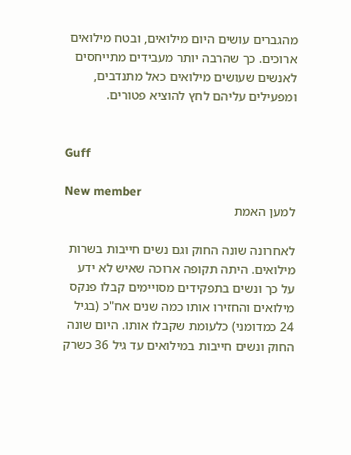מהגברים עושים היום מילואים, ובטח מילואים ארוכים. כך שהרבה יותר מעבידים מתייחסים לאנשים שעושים מילואים כאל מתנדבים, ומפעילים עליהם לחץ להוציא פטורים.


Guff

New member
למען האמת

לאחרונה שונה החוק וגם נשים חייבות בשרות מילואים. היתה תקופה ארוכה שאיש לא ידע על כך ונשים בתפקידים מסויימים קבלו פנקס מילואים והחזירו אותו כמה שנים אח"כ (בגיל 24 כמדומני) כלעומת שקבלו אותו. היום שונה החוק ונשים חייבות במילואים עד גיל 36 כשרק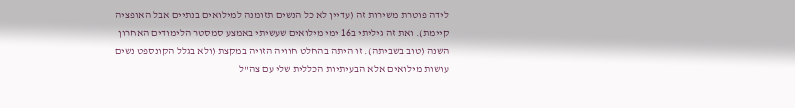לידה פוטרת משירות זה (עדיין לא כל הנשים תזומנה למילואים בנתיים אבל האופציה קיימת). ואת זה גיליתי ב16 ימי מילואים שעשיתי באמצע סמסטר הלימודים האחרון השנה (טוב בשביתה). זו היתה בהחלט חוויה הזויה במקצת (ולא בגלל הקונספט נשים עושות מילואים אלא הבעיתיות הכללית שלי עם צה"ל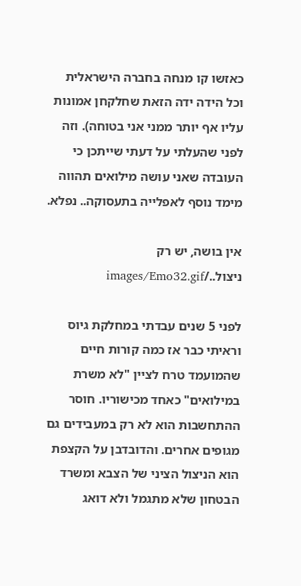כאזשו קו מנחה בחברה הישראלית וכל הידה ידה הזאת שחלקחן אמונות עליו אף יותר ממני אני בטוחה). וזה לפני שהעלתי על דעתי שייתכן כי העובדה שאני עושה מילואים תהווה מימד נוסף לאפלייה בתעסוקה.. נפלא.

אין בושה, יש רק ניצול../images/Emo32.gif

לפני 5 שנים עבדתי במחלקת גיוס וראיתי כבר אז כמה קורות חיים שהמועמד טרח לציין "לא משרת במילואים" כאחד מכישוריו. חוסר ההתחשבות הוא לא רק במעבידים גם מגופים אחרים. והדובדבן על הקצפת הוא הניצול הציני של הצבא ומשרד הבטחון שלא מתגמל ולא דואג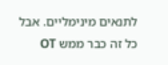לתנאים מינימליים. אבל כל זה כבר ממש OT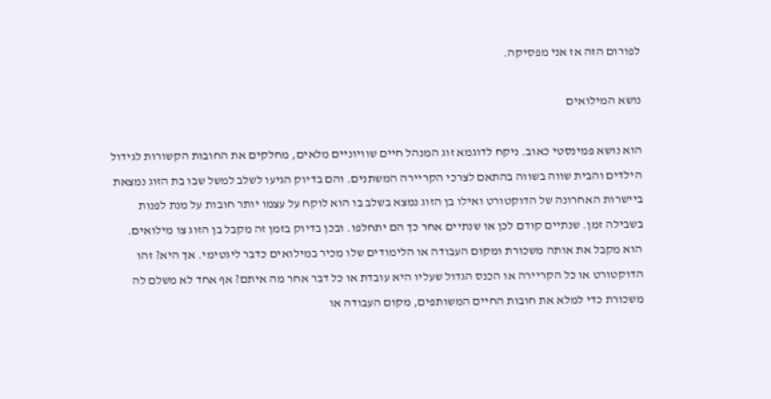לפורום הזה אז אני מפסיקה.

נושא המילואים

הוא נושא פמינסטי כאוב. ניקח לדוגמא זוג המנהל חיים שוויוניים מלאים, מחלקים את החובות הקשורות לגידול הילדים והבית שווה בשווה בהתאם לצרכי הקריירה המשתנים. והם בדיוק הגיעו לשלב למשל שבו בת הזוג נמצאת ביישרות האחרונה של הדוקטורט ואילו בן הזוג נמצא בשלב בו הוא לוקח על עצמו יותר חובות על מנת לפנות בשבילה זמן. שנתיים קודם לכן או שנתיים אחר כך הם יתחלפו. ובכן בדיוק בזמן זה מקבל בן הזוג צו מילואים. הוא מקבל את אותה משכורת ומקום העבודה או הלימודים שלו מכיר במילואים כדבר ליגטימי. אך היא? זהו הדוקטורט או כל הקריירה או הכנס הגדול שעליו היא עובדת או כל דבר אחר מה איתם? אף אחד לא משלם לה משכורת כדי למלא את חובות החיים המשותפים, מקום העבודה או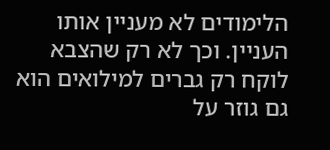הלימודים לא מעניין אותו העניין. וכך לא רק שהצבא לוקח רק גברים למילואים הוא גם גוזר על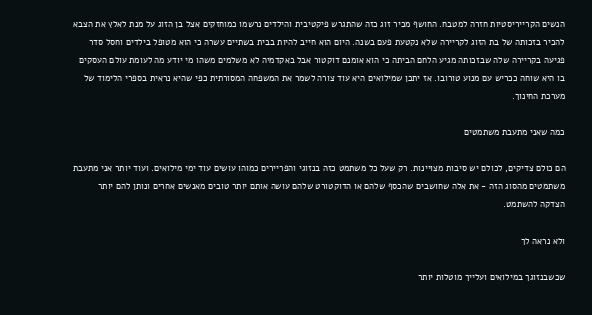הנשים הקרייריסטיות חזרה למטבח. החושף מכיר זוג כזה שהתגרש פיקטיבית והילדים נרשמו כמוחזקים אצל בן הזוג על מנת לאלץ את הצבא להכיר בזכותה של בת הזוג לקריירה שלא נקטעת פעם בשנה. היום הוא חייב להיות בבית בשתיים עשרה כי הוא מטופל בילדים וחסל סדר פגיעה בקריירה שלה שבזכותה מגיע הלחם הביתה כי הוא אומנם דוקטור אבל באקדמיה לא משלמים משהו מי יודע מה לעומת עולם העסקים בו היא שוחה ככריש עם מנוע טורובו. אז יתכן שמילואים היא עוד צורה לשמר את המשפחה המסורתית כפי שהיא נראית בספרי הלימוד של מערכת החינוך.

כמה שאני מתעבת משתמטים

הם כולם צדיקים, לכולם יש סיבות מצויינות. רק שעל כל משתמט כזה בנזוגי והפריירים כמוהו עושים עוד ימי מילואים. ועוד יותר אני מתעבת משתמטים מהסוג הזה - את אלה שחושבים שהכסף שלהם או הדוקטורט שלהם עושה אותם יותר טובים מאנשים אחרים ונותן להם יותר הצדקה להשתמט.

ולא נראה לך

שכשבנזוגך במילואים ועלייך מוטלות יותר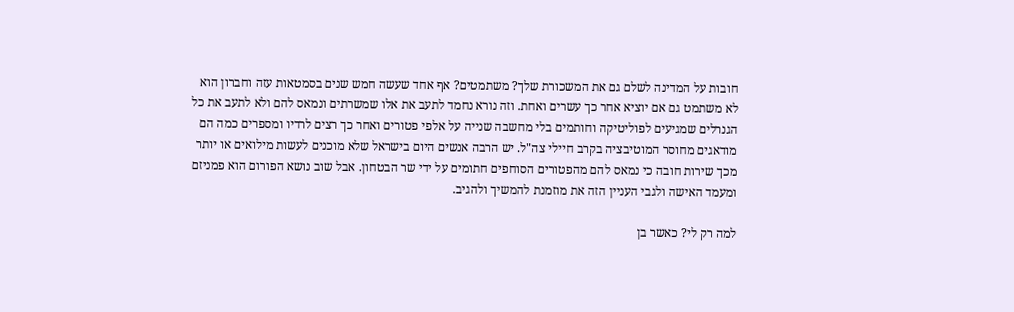חובות על המדינה לשלם גם את המשכורת שלך? משתמטים? אף אחד שעשה חמש שנים בסמטאות עזה וחברון הוא לא משתמט גם אם יוציא אחר כך עשרים ואחת. וזה נורא נחמד לתעב את אלו שמשרתים ונמאס להם ולא לתעב את כל הגנרלים שמגיעים לפוליטיקה וחותמים בלי מחשבה שנייה על אלפי פטורים ואחר כך רצים לרדיו ומספרים כמה הם מודאגים מחוסר המוטיבציה בקרב חיילי צה"ל. יש הרבה אנשים היום בישראל שלא מוכנים לעשות מילואים או יותר מכך שירות חובה כי נמאס להם מהפטורים הסוחפים חתומים על ידי שר הבטחון. אבל שוב נושא הפורום הוא פמניזם ומעמד האישה ולגבי העניין הזה את מוזמנת להמשיך ולהגיב.

למה רק לי? כאשר בן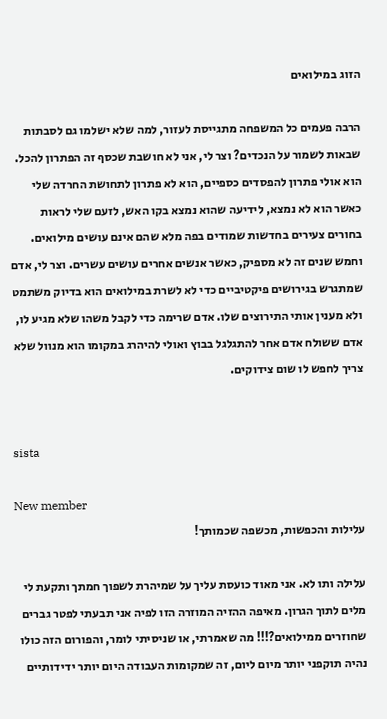הזוג במילואים

הרבה פעמים כל המשפחה מתגייסת לעזור, למה שלא ישלמו גם לסבתות שבאות לשמור על הנכדים? וצר לי, אני לא חושבת שכסף זה הפתרון להכל. הוא אולי פתרון להפסדים כספיים, הוא לא פתרון לתחושת החרדה שלי כאשר הוא לא נמצא, לידיעה שהוא נמצא בקו האש, לזעם שלי לראות בחורים צעירים בחדשות שמודים בפה מלא שהם אינם עושים מילואים. וחמש שנים זה לא מספיק, כאשר אנשים אחרים עושים עשרים. וצר לי, אדם שמתגרש בגירושים פיקטיביים כדי לא לשרת במילואים הוא בדיוק משתמט ולא מענין אותי התירוצים שלו. אדם שרימה כדי לקבל משהו שלא מגיע לו, אדם ששולח אדם אחר להתגלגל בבוץ ואולי להיהרג במקומו הוא מנוול שלא צריך לחפש לו שום צידוקים.


sista

New member
עלילות והכפשות, מכשפה שכמותך!

עלילה ותו לא. אני מאוד כועסת עליך על שמיהרת לשפוך חמתך ותקעת לי מלים לתוך הגרון. מאיפה ההזיה המוזרה הזו לפיה אני תבעתי לפטר גברים שחוזרים ממילואים?!!! מה שאמרתי, או שניסיתי לומר, והפורום הזה כולו נהיה תוקפני יותר מיום ליום, זה שמקומות העבודה היום יותר ידידותיים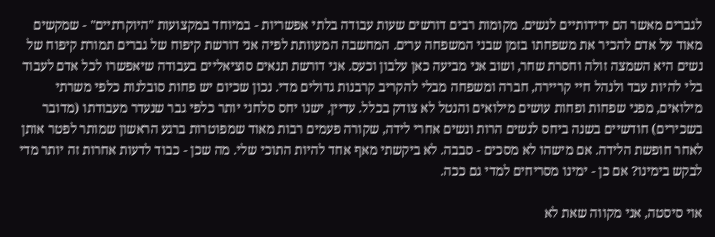לגברים מאשר הם ידידותיים לנשים. מקומות רבים דורשים שעות עבודה בלתי אפשריות - במיוחד במקצועות "היוקרתיים" - שמקשים מאוד על אדם להכיר את משפחתו בזמן שבני המשפחה ערים. המחשבה המעוותת לפיה אני דורשת קיפוח של גברים תמורת קיפוח של נשים היא השמצה זולה וחסרת שחר, ושוב אני מביעה כאן עלבון וכעס. אני דורשת תנאים סוציאליים בעבודה שיאפשרו לכל אדם לעבוד בלי להיות עבד ולנהל חיי קריירה, חברה ומשפחה מבלי להקריב קרבנות גדולים מדי. נכון שכיום יש פחות סובלנות כלפי משרתי מילואים, מפני שפחות ופחות עושים מילואים והנטל לא צודק בכלל. עדיין, ישנו יחס סלחני יותר כלפי גבר שנעדר מעבודתו (מדובר בשכירים) חודשיים בשנה ביחס לנשים הרות ונשים אחרי לידה, שקורה פעמים רבות מאוד שמפוטרות ברגע הראשון שמותר לפטר אותן לאחר חופשת הלידה. אם מישהו לא מסכים - סבבה. לא ביקשתי מאף אחד להיות התוכי שלי. מה שכן - כבוד לדעות אחרות זה יותר מדי לבקש בימינו? אם כן - ימינו מסריחים למדי גם ככה.

אוי סיסטה, אני מקווה שאת לא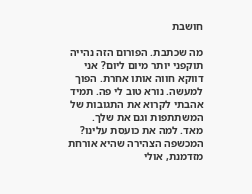חושבת

מה שכתבת. הפורום הזה נהייה תוקפני יותר מיום ליום? אני דווקא חווה אותו אחרת. הפוך למעשה. נורא טוב לי פה. תמיד אהבתי לקרוא את התגובות של המשתתפות וגם את שלך. מאד. למה את כועסת עלינו? המכשפה הצהירה שהיא אורחת מזדמנת, אולי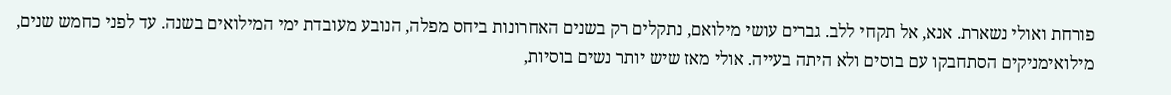פורחת ואולי נשארת. אנא, אל תקחי ללב. גברים עושי מילואם, נתקלים רק בשנים האחרונות ביחס מפלה, הנובע מעובדת ימי המילואים בשנה. עד לפני כחמש שנים, מילואימניקים הסתחבקו עם בוסים ולא היתה בעייה. אולי מאז שיש יותר נשים בוסיות,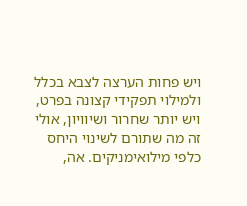ויש פחות הערצה לצבא בכלל ולמילוי תפקידי קצונה בפרט, ויש יותר שחרור ושיוויון, אולי זה מה שתורם לשינוי היחס כלפי מילואימניקים. אה,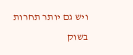ויש גם יותר תחרות בשוק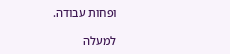ופחות עבודה.

למעלה